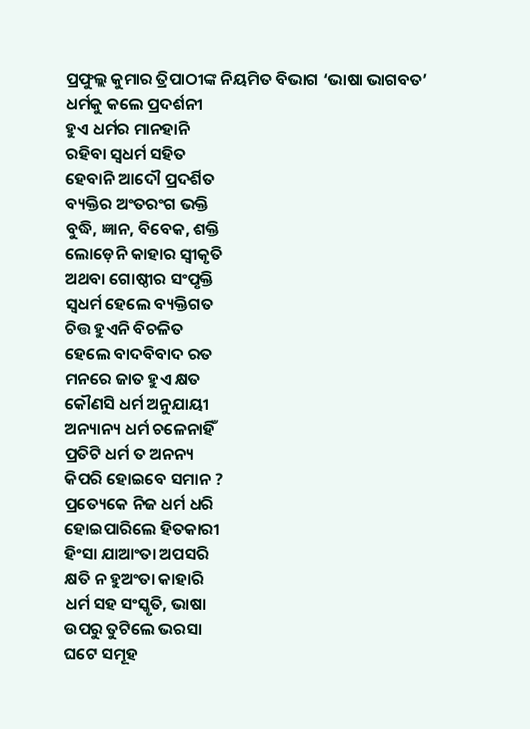ପ୍ରଫୁଲ୍ଲ କୁମାର ତ୍ରିପାଠୀଙ୍କ ନିୟମିତ ବିଭାଗ ‘ଭାଷା ଭାଗବତ’
ଧର୍ମକୁ କଲେ ପ୍ରଦର୍ଶନୀ
ହୁଏ ଧର୍ମର ମାନହାନି
ରହିବା ସ୍ବଧର୍ମ ସହିତ
ହେବାନି ଆଦୌ ପ୍ରଦର୍ଶିତ
ବ୍ୟକ୍ତିର ଅଂତରଂଗ ଭକ୍ତି
ବୁଦ୍ଧି, ଜ୍ଞାନ, ବିବେକ, ଶକ୍ତି
ଲୋଡ଼େନି କାହାର ସ୍ବୀକୃତି
ଅଥବା ଗୋଷ୍ଠୀର ସଂପୃକ୍ତି
ସ୍ବଧର୍ମ ହେଲେ ବ୍ୟକ୍ତିଗତ
ଚିତ୍ତ ହୁଏନି ବିଚଳିତ
ହେଲେ ବାଦବିବାଦ ରତ
ମନରେ ଜାତ ହୁଏ କ୍ଷତ
କୌଣସି ଧର୍ମ ଅନୁଯାୟୀ
ଅନ୍ୟାନ୍ୟ ଧର୍ମ ଚଳେନାହିଁ
ପ୍ରତିଟି ଧର୍ମ ତ ଅନନ୍ୟ
କିପରି ହୋଇବେ ସମାନ ?
ପ୍ରତ୍ୟେକେ ନିଜ ଧର୍ମ ଧରି
ହୋଇପାରିଲେ ହିତକାରୀ
ହିଂସା ଯାଆଂତା ଅପସରି
କ୍ଷତି ନ ହୁଅଂତା କାହାରି
ଧର୍ମ ସହ ସଂସ୍କୃତି, ଭାଷା
ଉପରୁ ତୁଟିଲେ ଭରସା
ଘଟେ ସମୂହ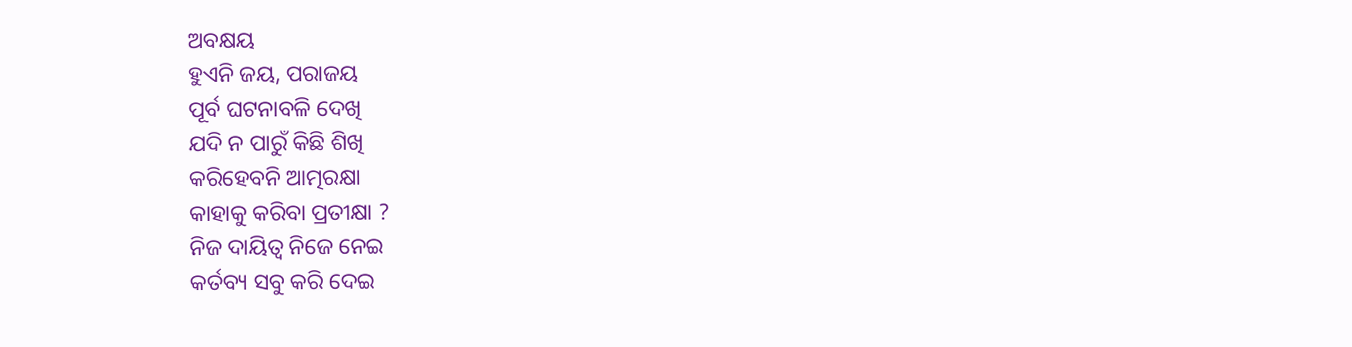ଅବକ୍ଷୟ
ହୁଏନି ଜୟ, ପରାଜୟ
ପୂର୍ବ ଘଟନାବଳି ଦେଖି
ଯଦି ନ ପାରୁଁ କିଛି ଶିଖି
କରିହେବନି ଆତ୍ମରକ୍ଷା
କାହାକୁ କରିବା ପ୍ରତୀକ୍ଷା ?
ନିଜ ଦାୟିତ୍ବ ନିଜେ ନେଇ
କର୍ତବ୍ୟ ସବୁ କରି ଦେଇ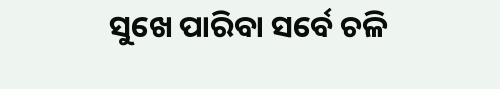ସୁଖେ ପାରିବା ସର୍ବେ ଚଳି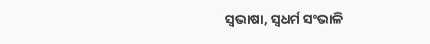ସ୍ବଭାଷା, ସ୍ବଧର୍ମ ସଂଭାଳି